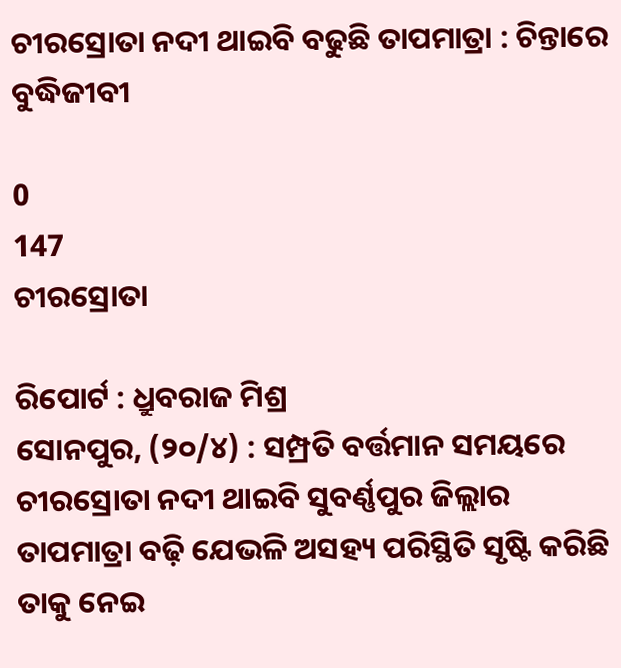ଚୀରସ୍ରୋତା ନଦୀ ଥାଇବି ବଢୁଛି ତାପମାତ୍ରା : ଚିନ୍ତାରେ ବୁଦ୍ଧିଜୀବୀ

0
147
ଚୀରସ୍ରୋତା

ରିପୋର୍ଟ : ଧ୍ରୁବରାଜ ମିଶ୍ର
ସୋନପୁର, (୨୦/୪) : ସମ୍ପ୍ରତି ବର୍ତ୍ତମାନ ସମୟରେ ଚୀରସ୍ରୋତା ନଦୀ ଥାଇବି ସୁବର୍ଣ୍ଣପୁର ଜିଲ୍ଲାର ତାପମାତ୍ରା ବଢ଼ି ଯେଭଳି ଅସହ୍ୟ ପରିସ୍ଥିତି ସୃଷ୍ଟି କରିଛି ତାକୁ ନେଇ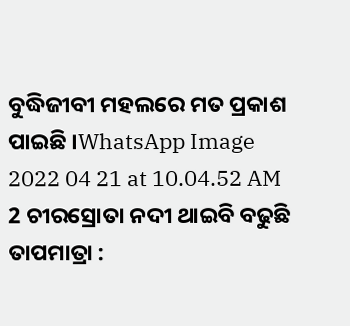ବୁଦ୍ଧିଜୀବୀ ମହଲରେ ମତ ପ୍ରକାଶ ପାଇଛି ।WhatsApp Image 2022 04 21 at 10.04.52 AM 2 ଚୀରସ୍ରୋତା ନଦୀ ଥାଇବି ବଢୁଛି ତାପମାତ୍ରା :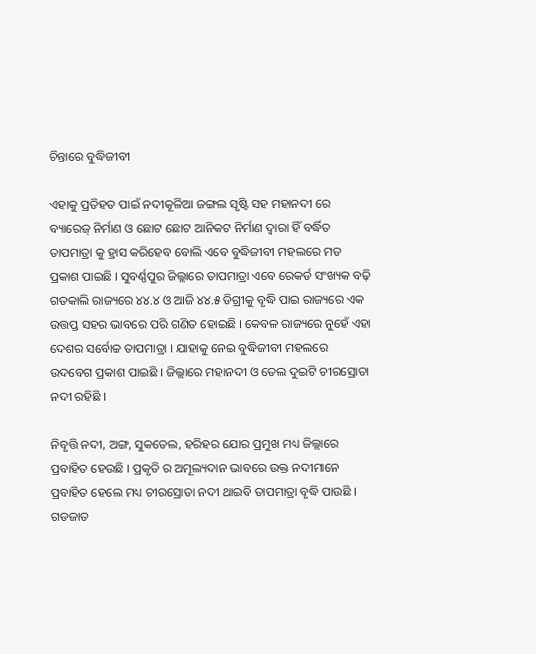ଚିନ୍ତାରେ ବୁଦ୍ଧିଜୀବୀ

ଏହାକୁ ପ୍ରତିହତ ପାଇଁ ନଦୀକୂଳିଆ ଜଙ୍ଗଲ ସୃଷ୍ଟି ସହ ମହାନଦୀ ରେ ବ୍ୟାରେଜ୍ ନିର୍ମାଣ ଓ ଛୋଟ ଛୋଟ ଆନିକଟ ନିର୍ମାଣ ଦ୍ୱାରା ହିଁ ବର୍ଦ୍ଧିତ ତାପମାତ୍ରା କୁ ହ୍ରାସ କରିହେବ ବୋଲି ଏବେ ବୁଦ୍ଧିଜୀବୀ ମହଲରେ ମତ ପ୍ରକାଶ ପାଇଛି । ସୁବର୍ଣ୍ଣପୁର ଜିଲ୍ଲାରେ ତାପମାତ୍ରା ଏବେ ରେକର୍ଡ ସଂଖ୍ୟକ ବଢ଼ି ଗତକାଲି ରାଜ୍ୟରେ ୪୪.୪ ଓ ଆଜି ୪୪.୫ ଡିଗ୍ରୀକୁ ବୃଦ୍ଧି ପାଇ ରାଜ୍ୟରେ ଏକ ଉତ୍ତପ୍ତ ସହର ଭାବରେ ପରି ଗଣିତ ହୋଇଛି । କେବଳ ରାଜ୍ୟରେ ନୁହେଁ ଏହା ଦେଶର ସର୍ବୋଚ୍ଚ ତାପମାତ୍ରା । ଯାହାକୁ ନେଇ ବୁଦ୍ଧିଜୀବୀ ମହଲରେ ଉଦବେଗ ପ୍ରକାଶ ପାଇଛି । ଜିଲ୍ଲାରେ ମହାନଦୀ ଓ ତେଲ ଦୁଇଟି ଚୀରସ୍ରୋତା ନଦୀ ରହିଛି ।

ନିବୃତ୍ତି ନଦୀ, ଅଙ୍ଗ, ସୁକତେଲ, ହରିହର ଯୋର ପ୍ରମୁଖ ମଧ୍ୟ ଜିଲ୍ଲାରେ ପ୍ରବାହିତ ହେଉଛି । ପ୍ରକୃତି ର ଅମୂଲ୍ୟଦାନ ଭାବରେ ଉକ୍ତ ନଦୀମାନେ ପ୍ରବାହିତ ହେଲେ ମଧ୍ୟ ଚୀରସ୍ରୋତା ନଦୀ ଥାଇବି ତାପମାତ୍ରା ବୃଦ୍ଧି ପାଉଛି । ଗଡଜାତ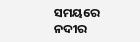ସମୟରେ ନଦୀର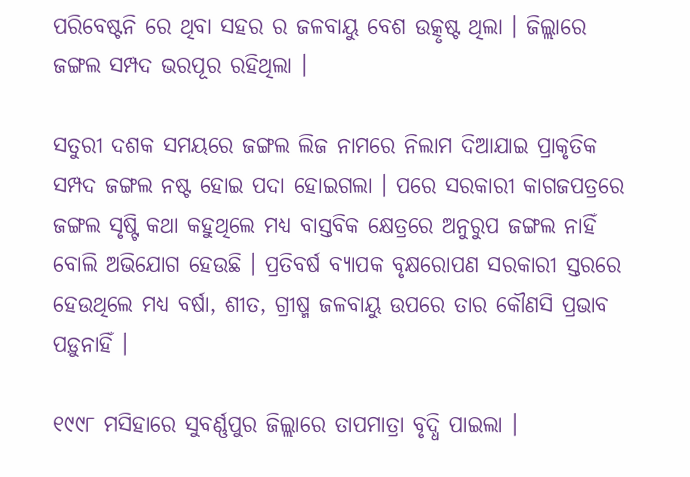ପରିବେଷ୍ଟନି ରେ ଥିବା ସହର ର ଜଳବାୟୁ ବେଶ ଉତ୍କୃଷ୍ଟ ଥିଲା । ଜିଲ୍ଲାରେ ଜଙ୍ଗଲ ସମ୍ପଦ ଭରପୂର ରହିଥିଲା ।

ସତୁରୀ ଦଶକ ସମୟରେ ଜଙ୍ଗଲ ଲିଜ ନାମରେ ନିଲାମ ଦିଆଯାଇ ପ୍ରାକୃତିକ ସମ୍ପଦ ଜଙ୍ଗଲ ନଷ୍ଟ ହୋଇ ପଦା ହୋଇଗଲା । ପରେ ସରକାରୀ କାଗଜପତ୍ରରେ ଜଙ୍ଗଲ ସୃଷ୍ଟି କଥା କହୁଥିଲେ ମଧ୍ୟ ବାସ୍ତବିକ କ୍ଷେତ୍ରରେ ଅନୁରୁପ ଜଙ୍ଗଲ ନାହିଁ ବୋଲି ଅଭିଯୋଗ ହେଉଛି । ପ୍ରତିବର୍ଷ ବ୍ୟାପକ ବୃକ୍ଷରୋପଣ ସରକାରୀ ସ୍ତରରେ ହେଉଥିଲେ ମଧ୍ୟ ବର୍ଷା, ଶୀତ, ଗ୍ରୀଷ୍ମ ଜଳବାୟୁ ଉପରେ ତାର କୌଣସି ପ୍ରଭାବ ପଡ଼ୁନାହିଁ ।

୧୯୯୮ ମସିହାରେ ସୁବର୍ଣ୍ଣପୁର ଜିଲ୍ଲାରେ ତାପମାତ୍ରା ବୃଦ୍ଧି ପାଇଲା ।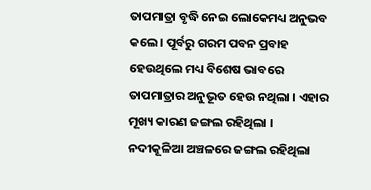ତାପମାତ୍ରା ବୃଦ୍ଧି ନେଇ ଲୋକେମଧ୍ୟ ଅନୁଭବ କଲେ । ପୂର୍ବରୁ ଗରମ ପବନ ପ୍ରବାହ ହେଉଥିଲେ ମଧ୍ୟ ବିଶେଷ ଭାବରେ ତାପମାତ୍ରାର ଅନୁଭୂତ ହେଉ ନଥିଲା । ଏହାର ମୂଖ୍ୟ କାରଣ ଜଙ୍ଗଲ ରହିଥିଲା । ନଦୀକୂଳିଆ ଅଞ୍ଚଳରେ ଜଙ୍ଗଲ ରହିଥିଲା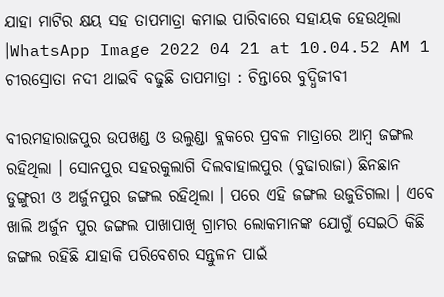ଯାହା ମାଟିର କ୍ଷୟ ସହ ତାପମାତ୍ରା କମାଇ ପାରିବାରେ ସହାୟକ ହେଉଥିଲା ।WhatsApp Image 2022 04 21 at 10.04.52 AM 1 ଚୀରସ୍ରୋତା ନଦୀ ଥାଇବି ବଢୁଛି ତାପମାତ୍ରା : ଚିନ୍ତାରେ ବୁଦ୍ଧିଜୀବୀ

ବୀରମହାରାଜପୁର ଉପଖଣ୍ଡ ଓ ଉଲୁଣ୍ଡା ବ୍ଲକରେ ପ୍ରବଳ ମାତ୍ରାରେ ଆମ୍ବ ଜଙ୍ଗଲ ରହିଥିଲା । ସୋନପୁର ସହରକୁଲାଗି ଦିଲବାହାଲପୁର (ବୁଢାରାଜା) ଛିନଛାନ ଡୁଙ୍ଗୁରୀ ଓ ଅର୍ଜୁନପୁର ଜଙ୍ଗଲ ରହିଥିଲା । ପରେ ଏହି ଜଙ୍ଗଲ ଉଜୁଡିଗଲା । ଏବେ ଖାଲି ଅର୍ଜୁନ ପୁର ଜଙ୍ଗଲ ପାଖାପାଖି ଗ୍ରାମର ଲୋକମାନଙ୍କ ଯୋଗୁଁ ସେଇଠି କିଛି ଜଙ୍ଗଲ ରହିଛି ଯାହାକି ପରିବେଶର ସନ୍ତୁଳନ ପାଇଁ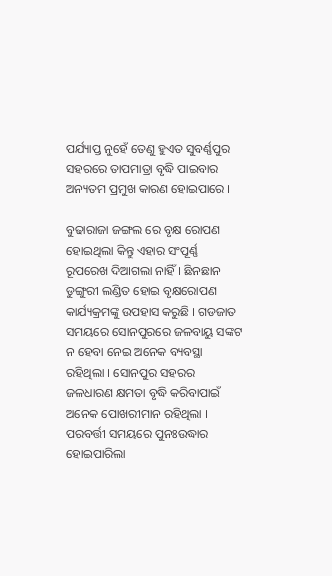ପର୍ଯ୍ୟାପ୍ତ ନୁହେଁ ତେଣୁ ହୁଏତ ସୁବର୍ଣ୍ଣପୁର ସହରରେ ତାପମାତ୍ରା ବୃଦ୍ଧି ପାଇବାର ଅନ୍ୟତମ ପ୍ରମୁଖ କାରଣ ହୋଇପାରେ ।

ବୁଢାରାଜା ଜଙ୍ଗଲ ରେ ବୃକ୍ଷ ରୋପଣ ହୋଇଥିଲା କିନ୍ତୁ ଏହାର ସଂପୂର୍ଣ୍ଣ ରୂପରେଖ ଦିଆଗଲା ନାହିଁ । ଛିନଛାନ ଡୁଙ୍ଗୁରୀ ଲଣ୍ଡିତ ହୋଇ ବୃକ୍ଷରୋପଣ କାର୍ଯ୍ୟକ୍ରମଙ୍କୁ ଉପହାସ କରୁଛି । ଗଡଜାତ ସମୟରେ ସୋନପୁରରେ ଜଳବାୟୁ ସଙ୍କଟ ନ ହେବା ନେଇ ଅନେକ ବ୍ୟବସ୍ଥା ରହିଥିଲା । ସୋନପୁର ସହରର ଜଳଧାରଣ କ୍ଷମତା ବୃଦ୍ଧି କରିବାପାଇଁ ଅନେକ ପୋଖରୀମାନ ରହିଥିଲା । ପରବର୍ତ୍ତୀ ସମୟରେ ପୁନଃଉଦ୍ଧାର ହୋଇପାରିଲା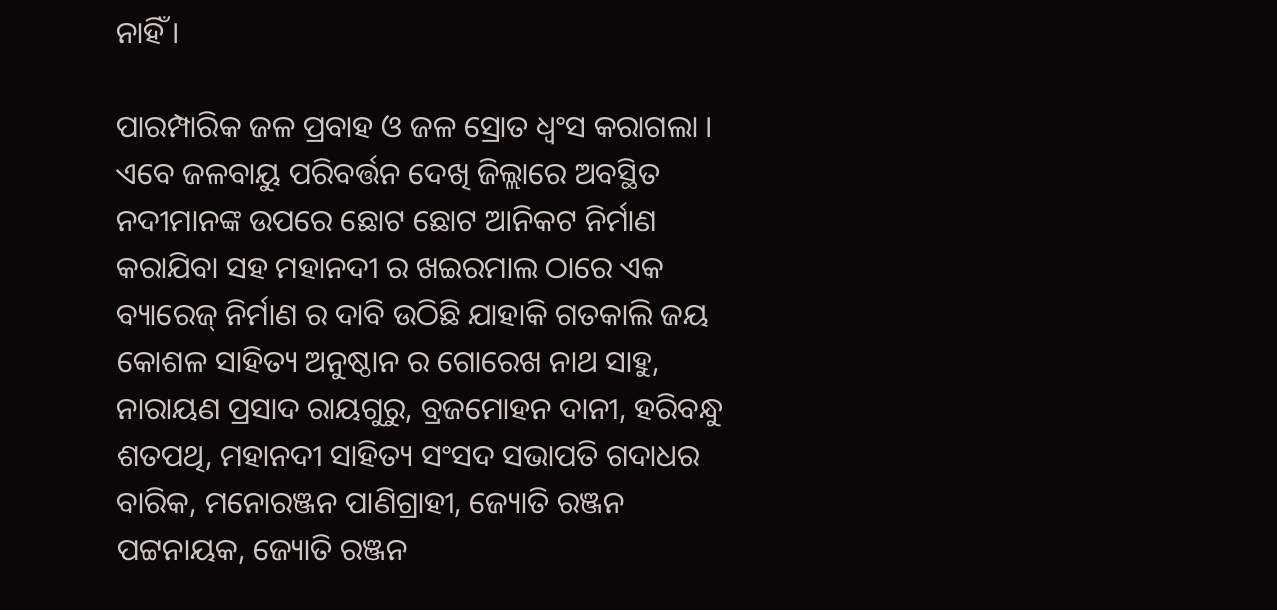ନାହିଁ ।

ପାରମ୍ପାରିକ ଜଳ ପ୍ରବାହ ଓ ଜଳ ସ୍ରୋତ ଧ୍ଵଂସ କରାଗଲା । ଏବେ ଜଳବାୟୁ ପରିବର୍ତ୍ତନ ଦେଖି ଜିଲ୍ଲାରେ ଅବସ୍ଥିତ ନଦୀମାନଙ୍କ ଉପରେ ଛୋଟ ଛୋଟ ଆନିକଟ ନିର୍ମାଣ କରାଯିବା ସହ ମହାନଦୀ ର ଖଇରମାଲ ଠାରେ ଏକ ବ୍ୟାରେଜ୍ ନିର୍ମାଣ ର ଦାବି ଉଠିଛି ଯାହାକି ଗତକାଲି ଜୟ କୋଶଳ ସାହିତ୍ୟ ଅନୁଷ୍ଠାନ ର ଗୋରେଖ ନାଥ ସାହୁ, ନାରାୟଣ ପ୍ରସାଦ ରାୟଗୁରୁ, ବ୍ରଜମୋହନ ଦାନୀ, ହରିବନ୍ଧୁ ଶତପଥି, ମହାନଦୀ ସାହିତ୍ୟ ସଂସଦ ସଭାପତି ଗଦାଧର ବାରିକ, ମନୋରଞ୍ଜନ ପାଣିଗ୍ରାହୀ, ଜ୍ୟୋତି ରଞ୍ଜନ ପଟ୍ଟନାୟକ, ଜ୍ୟୋତି ରଞ୍ଜନ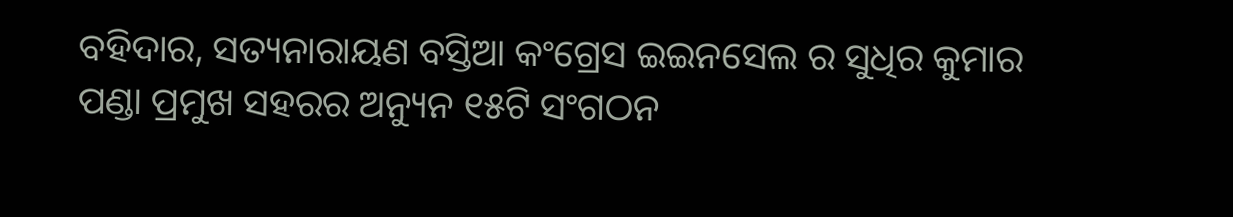ବହିଦାର, ସତ୍ୟନାରାୟଣ ବସ୍ତିଆ କଂଗ୍ରେସ ଇଇନସେଲ ର ସୁଧିର କୁମାର ପଣ୍ଡା ପ୍ରମୁଖ ସହରର ଅନ୍ୟୁନ ୧୫ଟି ସଂଗଠନ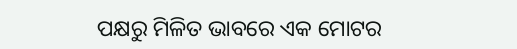ପକ୍ଷରୁ ମିଳିତ ଭାବରେ ଏକ ମୋଟର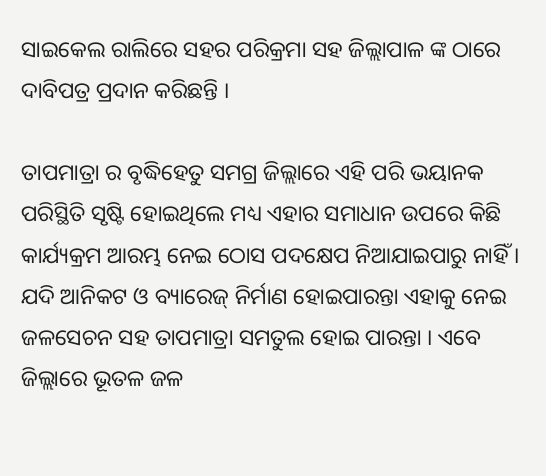ସାଇକେଲ ରାଲିରେ ସହର ପରିକ୍ରମା ସହ ଜିଲ୍ଲାପାଳ ଙ୍କ ଠାରେ ଦାବିପତ୍ର ପ୍ରଦାନ କରିଛନ୍ତି ।

ତାପମାତ୍ରା ର ବୃଦ୍ଧିହେତୁ ସମଗ୍ର ଜିଲ୍ଲାରେ ଏହି ପରି ଭୟାନକ ପରିସ୍ଥିତି ସୃଷ୍ଟି ହୋଇଥିଲେ ମଧ୍ୟ ଏହାର ସମାଧାନ ଉପରେ କିଛି କାର୍ଯ୍ୟକ୍ରମ ଆରମ୍ଭ ନେଇ ଠୋସ ପଦକ୍ଷେପ ନିଆଯାଇପାରୁ ନାହିଁ । ଯଦି ଆନିକଟ ଓ ବ୍ୟାରେଜ୍ ନିର୍ମାଣ ହୋଇପାରନ୍ତା ଏହାକୁ ନେଇ ଜଳସେଚନ ସହ ତାପମାତ୍ରା ସମତୁଲ ହୋଇ ପାରନ୍ତା । ଏବେ ଜିଲ୍ଲାରେ ଭୂତଳ ଜଳ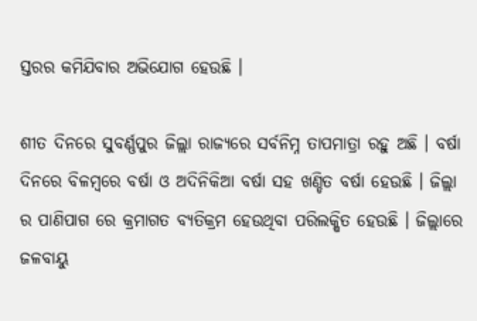ସ୍ତରର କମିଯିବାର ଅଭିଯୋଗ ହେଉଛି ।

ଶୀତ ଦିନରେ ସୁବର୍ଣ୍ଣପୁର ଜିଲ୍ଲା ରାଜ୍ୟରେ ସର୍ବନିମ୍ନ ତାପମାତ୍ରା ରହୁ ଅଛି । ବର୍ଷା ଦିନରେ ବିଳମ୍ବରେ ବର୍ଷା ଓ ଅଦିନିକିଆ ବର୍ଷା ସହ ଖଣ୍ଡିତ ବର୍ଷା ହେଉଛି । ଜିଲ୍ଲା ର ପାଣିପାଗ ରେ କ୍ରମାଗତ ବ୍ୟତିକ୍ରମ ହେଉଥିବା ପରିଲକ୍ଷିତ ହେଉଛି । ଜିଲ୍ଲାରେ ଜଳବାୟୁ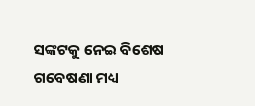ସଙ୍କଟକୁ ନେଇ ବିଶେଷ ଗବେଷଣା ମଧ୍ୟ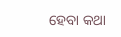ହେବା କଥା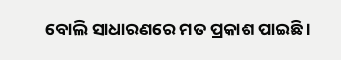ବୋଲି ସାଧାରଣରେ ମତ ପ୍ରକାଶ ପାଇଛି ।